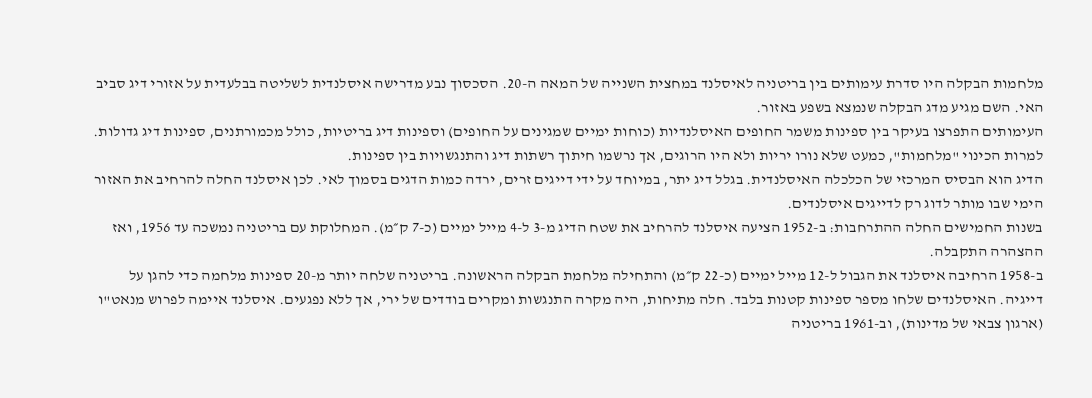מלחמות הבקלה היו סדרת עימותים בין בריטניה לאיסלנד במחצית השנייה של המאה ה-20. הסכסוך נבע מדרישה איסלנדית לשליטה בבלעדית על אזורי דיג סביב האי. השם מגיע מדג הבקלה שנמצא בשפע באזור.
העימותים התפרצו בעיקר בין ספינות משמר החופים האיסלנדיות (כוחות ימיים שמגינים על החופים) וספינות דיג בריטיות, כולל מכמורתנים, ספינות דיג גדולות. למרות הכינוי "מלחמות", כמעט שלא נורו יריות ולא היו הרוגים, אך נרשמו חיתוך רשתות דיג והתנגשויות בין ספינות.
הדיג הוא הבסיס המרכזי של הכלכלה האיסלנדית. בגלל דיג יתר, במיוחד על ידי דייגים זרים, ירדה כמות הדגים בסמוך לאי. לכן איסלנד החלה להרחיב את האזור הימי שבו מותר לדוג רק לדייגים איסלנדים.
בשנות החמישים החלה ההתרחבות: ב-1952 הציעה איסלנד להרחיב את שטח הדיג מ-3 ל-4 מייל ימיים (כ-7 ק״מ). המחלוקת עם בריטניה נמשכה עד 1956, ואז ההצהרה התקבלה.
ב-1958 הרחיבה איסלנד את הגבול ל-12 מייל ימיים (כ-22 ק״מ) והתחילה מלחמת הבקלה הראשונה. בריטניה שלחה יותר מ-20 ספינות מלחמה כדי להגן על דייגיה. האיסלנדים שלחו מספר ספינות קטנות בלבד. חלה מתיחות, היה מקרה התנגשות ומקרים בודדים של ירי, אך ללא נפגעים. איסלנד איימה לפרוש מנאט"ו (ארגון צבאי של מדינות), וב-1961 בריטניה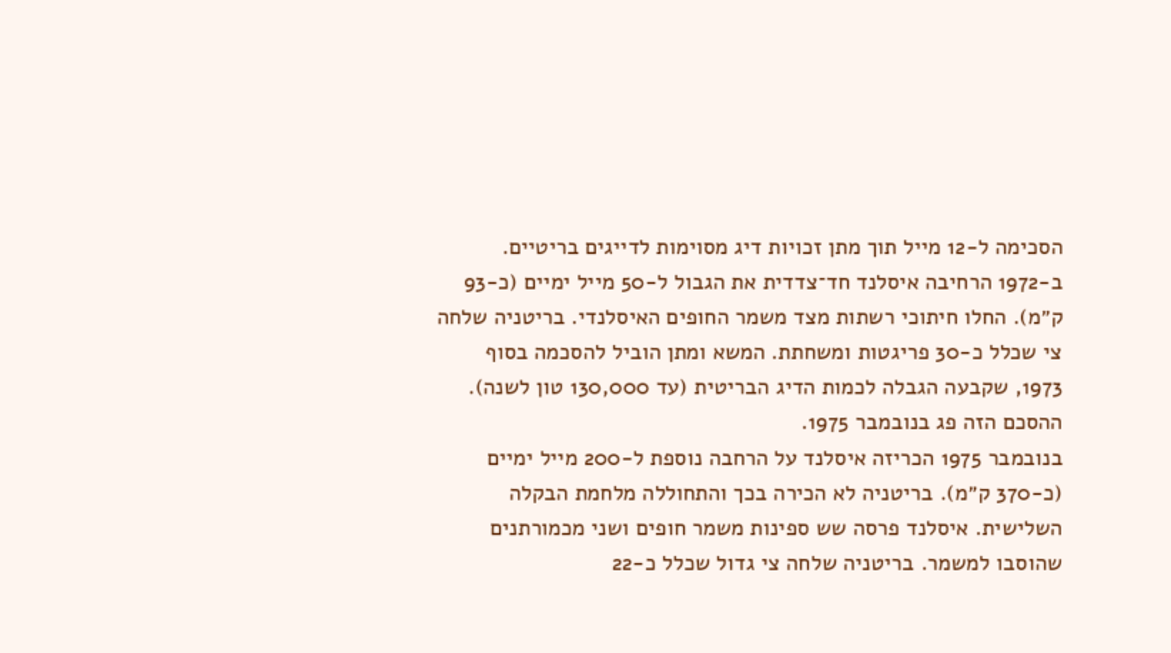הסכימה ל-12 מייל תוך מתן זכויות דיג מסוימות לדייגים בריטיים.
ב-1972 הרחיבה איסלנד חד־צדדית את הגבול ל-50 מייל ימיים (כ-93 ק״מ). החלו חיתוכי רשתות מצד משמר החופים האיסלנדי. בריטניה שלחה צי שכלל כ-30 פריגטות ומשחתת. המשא ומתן הוביל להסכמה בסוף 1973, שקבעה הגבלה לכמות הדיג הבריטית (עד 130,000 טון לשנה). ההסכם הזה פג בנובמבר 1975.
בנובמבר 1975 הכריזה איסלנד על הרחבה נוספת ל-200 מייל ימיים (כ-370 ק״מ). בריטניה לא הכירה בכך והתחוללה מלחמת הבקלה השלישית. איסלנד פרסה שש ספינות משמר חופים ושני מכמורתנים שהוסבו למשמר. בריטניה שלחה צי גדול שכלל כ-22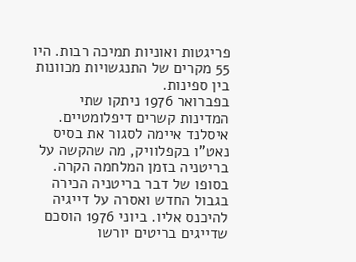פריגטות ואוניות תמיכה רבות. היו 55 מקרים של התנגשויות מכוונות בין ספינות.
בפברואר 1976 ניתקו שתי המדינות קשרים דיפלומטיים. איסלנד איימה לסגור את בסיס נאט"ו בקפלוויק, מה שהקשה על בריטניה בזמן המלחמה הקרה. בסופו של דבר בריטניה הכירה בגבול החדש ואסרה על דייגיה להיכנס אליו. ביוני 1976 הוסכם שדייגים בריטים יורשו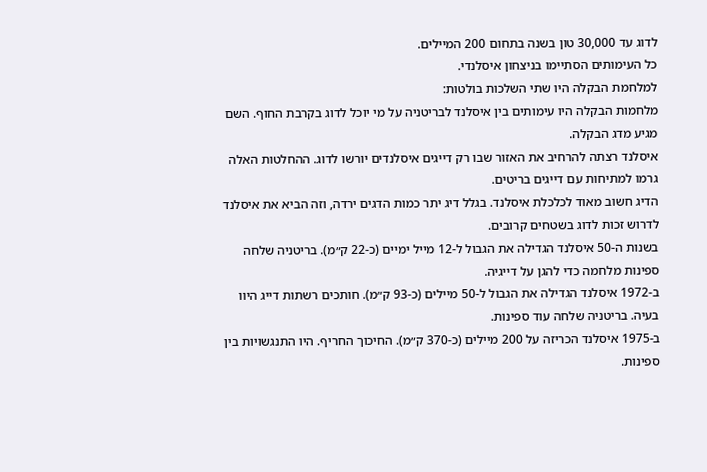לדוג עד 30,000 טון בשנה בתחום 200 המיילים.
כל העימותים הסתיימו בניצחון איסלנדי.
למלחמת הבקלה היו שתי השלכות בולטות:
מלחמות הבקלה היו עימותים בין איסלנד לבריטניה על מי יוכל לדוג בקרבת החוף. השם מגיע מדג הבקלה.
איסלנד רצתה להרחיב את האזור שבו רק דייגים איסלנדים יורשו לדוג. ההחלטות האלה גרמו למתיחות עם דייגים בריטים.
הדיג חשוב מאוד לכלכלת איסלנד. בגלל דיג יתר כמות הדגים ירדה, וזה הביא את איסלנד לדרוש זכות לדוג בשטחים קרובים.
בשנות ה-50 איסלנד הגדילה את הגבול ל-12 מייל ימיים (כ-22 ק״מ). בריטניה שלחה ספינות מלחמה כדי להגן על דייגיה.
ב-1972 איסלנד הגדילה את הגבול ל-50 מיילים (כ-93 ק״מ). חותכים רשתות דייג היוו בעיה. בריטניה שלחה עוד ספינות.
ב-1975 איסלנד הכריזה על 200 מיילים (כ-370 ק״מ). החיכוך החריף. היו התנגשויות בין ספינות.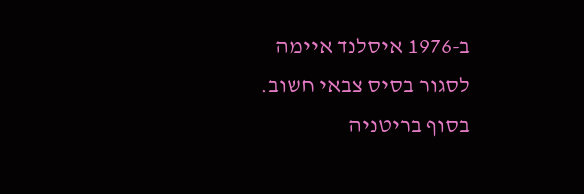ב-1976 איסלנד איימה לסגור בסיס צבאי חשוב. בסוף בריטניה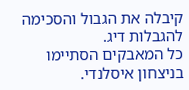קיבלה את הגבול והסכימה להגבלות דיג.
כל המאבקים הסתיימו בניצחון איסלנדי.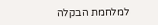למלחמת הבקלה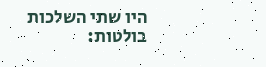היו שתי השלכות בולטות: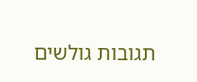תגובות גולשים